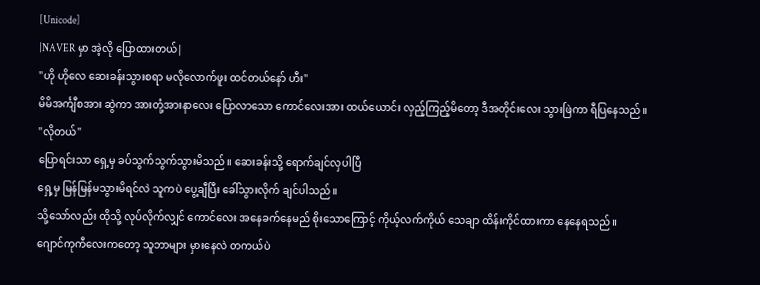[Unicode]
|NAVER မှာ အဲ့လို ပြောထားတယ်|
"ဟို ဟိုလေ ဆေးခန်းသွားစရာ မလိုလောက်ဖူး ထင်တယ်နော် ဟီး"
မိမိအင်္ကျီစအား ဆွဲကာ အားတုံ့အားနာလေး ပြောလာသော ကောင်လေးအား ထယ်ယောင်း လှည့်ကြည့်မိတော့ ဒီအတိုင်းလေး သွားဖြဲကာ ရီပြနေသည်။
"လိုတယ်"
ပြောရင်းသာ ရှေ့မှ ခပ်သွက်သွက်သွားမိသည်။ ဆေးခန်းသို့ ရောက်ချင်လှပါပြီ
ရှေ့မှ မြန်မြန်မသွားမိရင်လဲ သူကပဲ ပွေ့ချီပြီး ခေါ်သွားလိုက် ချင်ပါသည်။
သို့သော်လည်း ထိုသို့ လုပ်လိုက်လျှင် ကောင်လေး အနေခက်နေမည် စိုးသောကြောင့် ကိုယ့်လက်ကိုယ် သေချာ ထိန်းကိုင်ထားကာ နေနေရသည်။
ဂျောင်ကုကီလေးကတော့ သူဘာများ မှားနေလဲ တကယ်ပဲ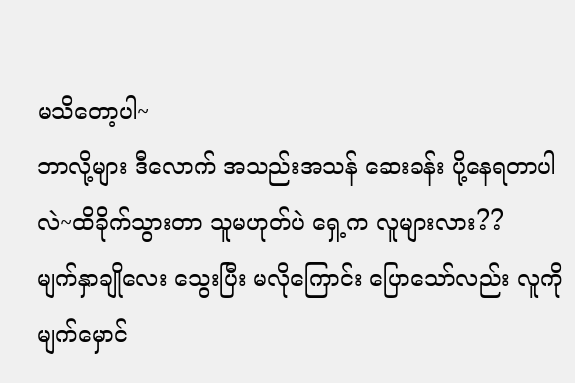မသိတော့ပါ~
ဘာလို့များ ဒီလောက် အသည်းအသန် ဆေးခန်း ပို့နေရတာပါလဲ~ထိခိုက်သွားတာ သူမဟုတ်ပဲ ရှေ့က လူများလား??
မျက်နှာချိုလေး သွေးပြီး မလိုကြောင်း ပြောသော်လည်း လူကို မျက်မှောင်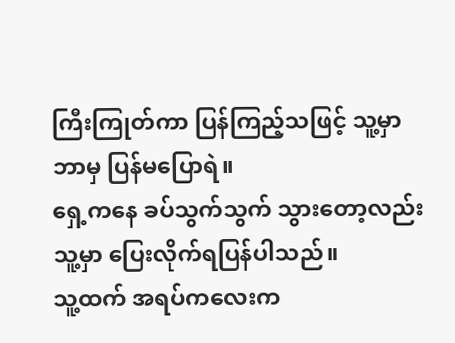ကြီးကြုတ်ကာ ပြန်ကြည့်သဖြင့် သူ့မှာ ဘာမှ ပြန်မပြောရဲ။
ရှေ့ကနေ ခပ်သွက်သွက် သွားတော့လည်း သူ့မှာ ပြေးလိုက်ရပြန်ပါသည်။
သူ့ထက် အရပ်ကလေးက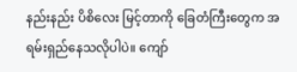နည်းနည်း ပိစိလေး မြင့်တာကို ခြေတံကြီးတွေက အရမ်းရှည်နေသလိုပါပဲ။ ကျော်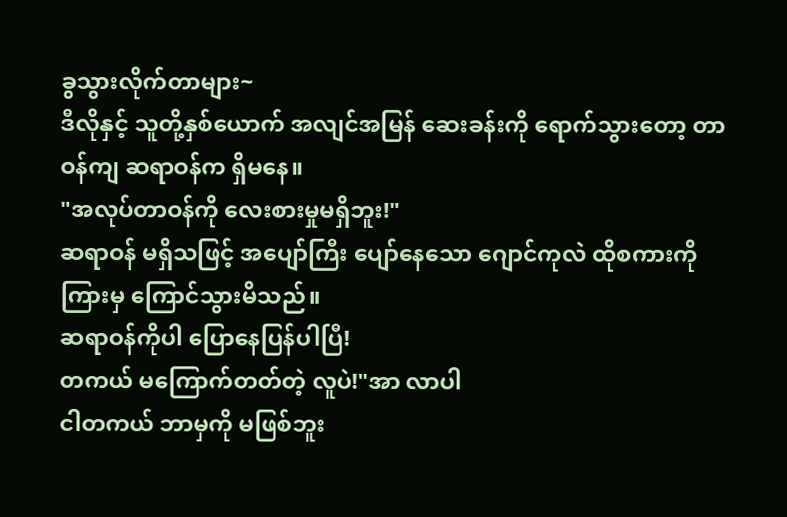ခွသွားလိုက်တာများ~
ဒီလိုနှင့် သူတို့နှစ်ယောက် အလျင်အမြန် ဆေးခန်းကို ရောက်သွားတော့ တာဝန်ကျ ဆရာဝန်က ရှိမနေ။
"အလုပ်တာဝန်ကို လေးစားမှုမရှိဘူး!"
ဆရာဝန် မရှိသဖြင့် အပျော်ကြီး ပျော်နေသော ဂျောင်ကုလဲ ထိုစကားကို ကြားမှ ကြောင်သွားမိသည်။
ဆရာဝန်ကိုပါ ပြောနေပြန်ပါပြီ!
တကယ် မကြောက်တတ်တဲ့ လူပဲ!"အာ လာပါ
ငါတကယ် ဘာမှကို မဖြစ်ဘူး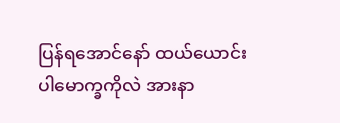ပြန်ရအောင်နော် ထယ်ယောင်း
ပါမောက္ခကိုလဲ အားနာ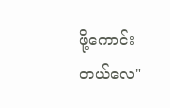ဖို့ကောင်းတယ်လေ"